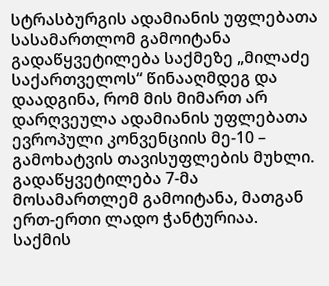სტრასბურგის ადამიანის უფლებათა სასამართლომ გამოიტანა გადაწყვეტილება საქმეზე „მილაძე საქართველოს“ წინააღმდეგ და დაადგინა, რომ მის მიმართ არ დარღვეულა ადამიანის უფლებათა ევროპული კონვენციის მე-10 – გამოხატვის თავისუფლების მუხლი.
გადაწყვეტილება 7-მა მოსამართლემ გამოიტანა, მათგან ერთ-ერთი ლადო ჭანტურიაა.
საქმის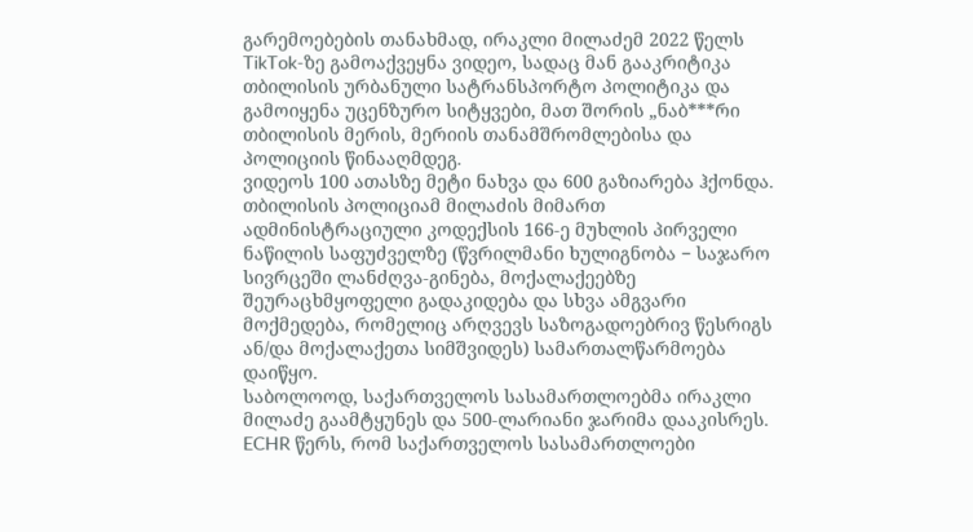გარემოებების თანახმად, ირაკლი მილაძემ 2022 წელს TikTok-ზე გამოაქვეყნა ვიდეო, სადაც მან გააკრიტიკა თბილისის ურბანული სატრანსპორტო პოლიტიკა და გამოიყენა უცენზურო სიტყვები, მათ შორის „ნაბ***რი თბილისის მერის, მერიის თანამშრომლებისა და პოლიციის წინააღმდეგ.
ვიდეოს 100 ათასზე მეტი ნახვა და 600 გაზიარება ჰქონდა.
თბილისის პოლიციამ მილაძის მიმართ ადმინისტრაციული კოდექსის 166-ე მუხლის პირველი ნაწილის საფუძველზე (წვრილმანი ხულიგნობა − საჯარო სივრცეში ლანძღვა-გინება, მოქალაქეებზე შეურაცხმყოფელი გადაკიდება და სხვა ამგვარი მოქმედება, რომელიც არღვევს საზოგადოებრივ წესრიგს ან/და მოქალაქეთა სიმშვიდეს) სამართალწარმოება დაიწყო.
საბოლოოდ, საქართველოს სასამართლოებმა ირაკლი მილაძე გაამტყუნეს და 500-ლარიანი ჯარიმა დააკისრეს.
ECHR წერს, რომ საქართველოს სასამართლოები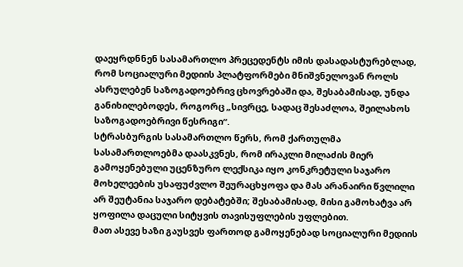დაეყრდნნენ სასამართლო პრეცედენტს იმის დასადასტურებლად, რომ სოციალური მედიის პლატფორმები მნიშვნელოვან როლს ასრულებენ საზოგადოებრივ ცხოვრებაში და, შესაბამისად, უნდა განიხილებოდეს, როგორც „სივრცე, სადაც შესაძლოა, შეილახოს საზოგადოებრივი წესრიგი“.
სტრასბურგის სასამართლო წერს, რომ ქართულმა სასამართლოებმა დაასკვნეს, რომ ირაკლი მილაძის მიერ გამოყენებული უცენზურო ლექსიკა იყო კონკრეტული საჯარო მოხელეების უსაფუძვლო შეურაცხყოფა და მას არანაირი წვლილი არ შეუტანია საჯარო დებატებში; შესაბამისად, მისი გამოხატვა არ ყოფილა დაცული სიტყვის თავისუფლების უფლებით.
მათ ასევე ხაზი გაუსვეს ფართოდ გამოყენებად სოციალური მედიის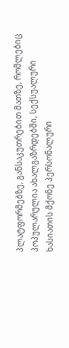პლატფორმებზე, განსაკუთრებით მათზე, რომლებიც პოპულარულია ახალგაზრდებში, სექსუალური ხასიათის მქონე პერსონალური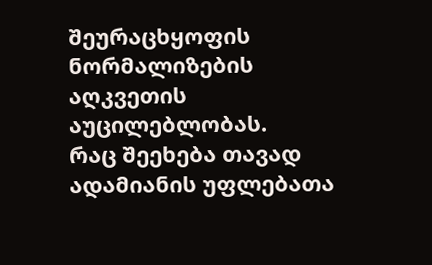შეურაცხყოფის ნორმალიზების აღკვეთის აუცილებლობას.
რაც შეეხება თავად ადამიანის უფლებათა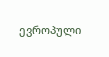ევროპული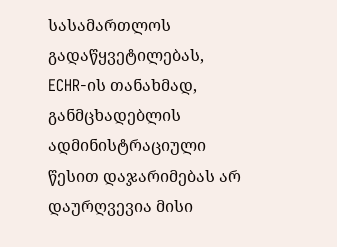სასამართლოს გადაწყვეტილებას, ECHR-ის თანახმად, განმცხადებლის ადმინისტრაციული წესით დაჯარიმებას არ დაურღვევია მისი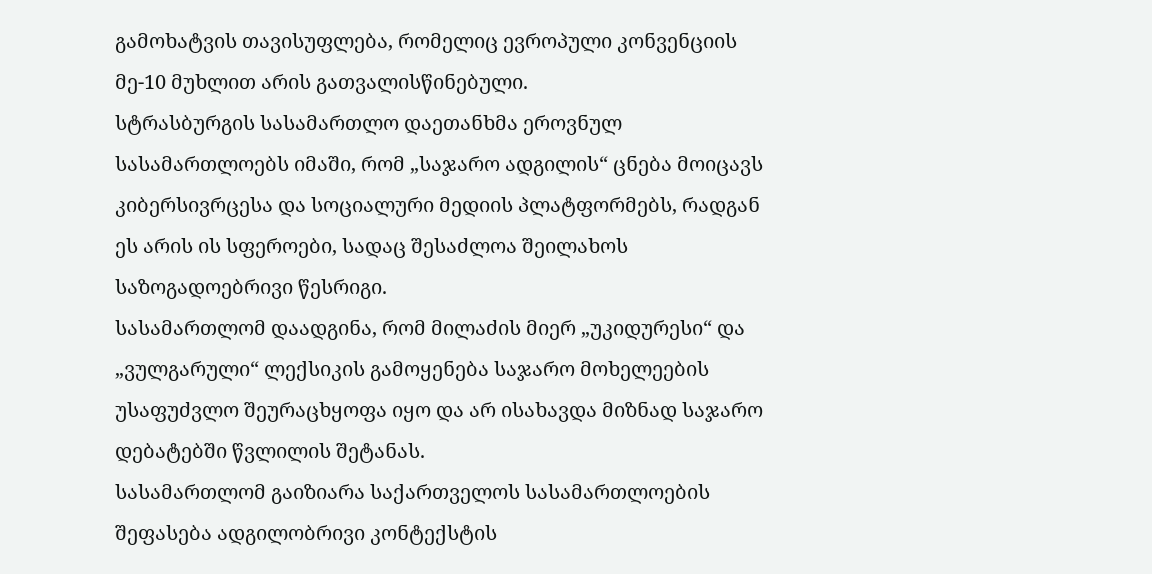გამოხატვის თავისუფლება, რომელიც ევროპული კონვენციის მე-10 მუხლით არის გათვალისწინებული.
სტრასბურგის სასამართლო დაეთანხმა ეროვნულ სასამართლოებს იმაში, რომ „საჯარო ადგილის“ ცნება მოიცავს კიბერსივრცესა და სოციალური მედიის პლატფორმებს, რადგან ეს არის ის სფეროები, სადაც შესაძლოა შეილახოს საზოგადოებრივი წესრიგი.
სასამართლომ დაადგინა, რომ მილაძის მიერ „უკიდურესი“ და „ვულგარული“ ლექსიკის გამოყენება საჯარო მოხელეების უსაფუძვლო შეურაცხყოფა იყო და არ ისახავდა მიზნად საჯარო დებატებში წვლილის შეტანას.
სასამართლომ გაიზიარა საქართველოს სასამართლოების შეფასება ადგილობრივი კონტექსტის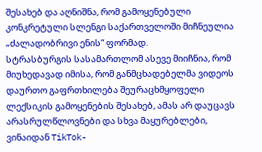შესახებ და აღნიშნა, რომ გამოყენებული კონკრეტული სლენგი საქართველოში მიჩნეულია „ძალადობრივი ენის“ ფორმად.
სტრასბურგის სასამართლომ ასევე მიიჩნია, რომ მიუხედავად იმისა, რომ განმცხადებელმა ვიდეოს დაურთო გაფრთხილება შეურაცხმყოფელი ლექსიკის გამოყენების შესახებ, ამას არ დაუცავს არასრულწლოვნები და სხვა მაყურებლები, ვინაიდან TikTok-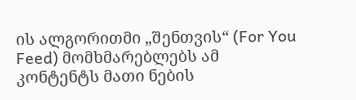ის ალგორითმი „შენთვის“ (For You Feed) მომხმარებლებს ამ კონტენტს მათი ნების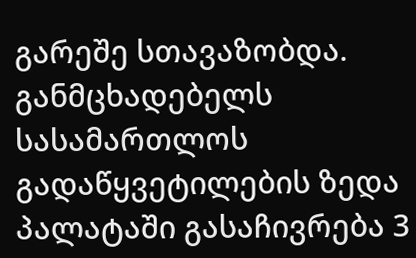გარეშე სთავაზობდა.
განმცხადებელს სასამართლოს გადაწყვეტილების ზედა პალატაში გასაჩივრება 3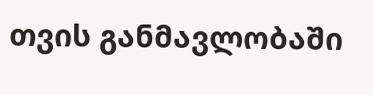თვის განმავლობაში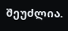შეუძლია.